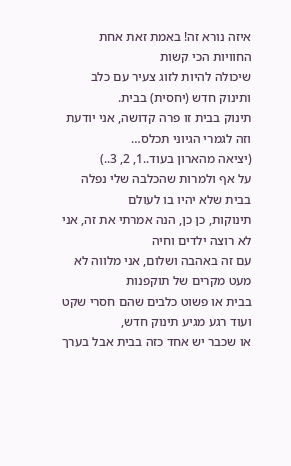איזה נורא זה! באמת זאת אחת החוויות הכי קשות
שיכולה להיות לזוג צעיר עם כלב ותינוק חדש (יחסית) בבית.
תינוק בבית זו פרה קדושה, אני יודעת וזה לגמרי הגיוני תכלס…
(יציאה מהארון בעוד..1, 2, 3..)
על אף ולמרות שהכלבה שלי נפלה בבית שלא יהיו בו לעולם
תינוקות, כן כן, הנה אמרתי את זה, אני לא רוצה ילדים וחיה
עם זה באהבה ושלום, אני מלווה לא מעט מקרים של תוקפנות
בבית או פשוט כלבים שהם חסרי שקט ועוד רגע מגיע תינוק חדש,
או שכבר יש אחד כזה בבית אבל בערך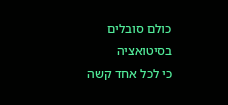כולם סובלים בסיטואציה
כי לכל אחד קשה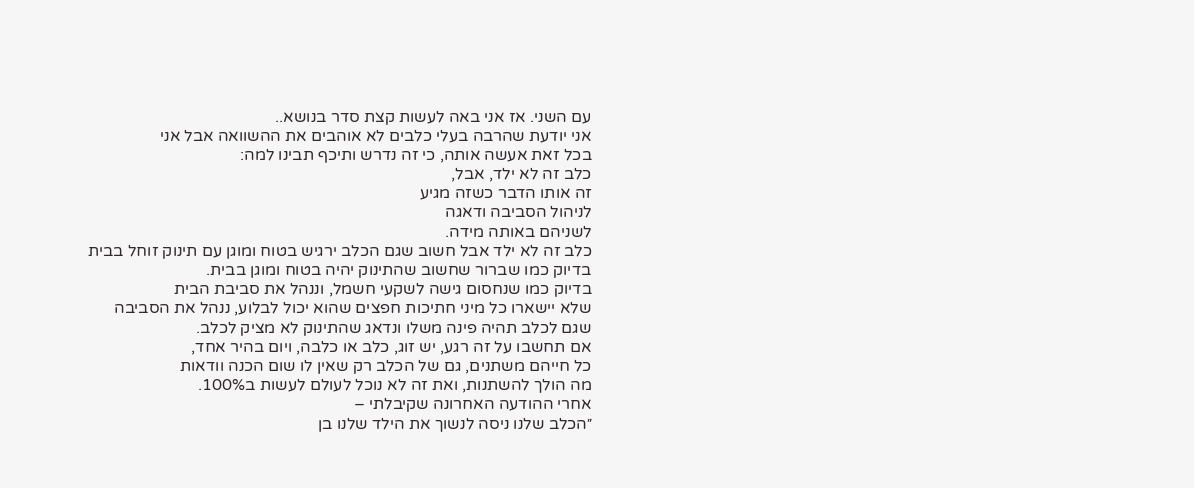עם השני. אז אני באה לעשות קצת סדר בנושא..
אני יודעת שהרבה בעלי כלבים לא אוהבים את ההשוואה אבל אני
בכל זאת אעשה אותה, כי זה נדרש ותיכף תבינו למה:
כלב זה לא ילד, אבל,
זה אותו הדבר כשזה מגיע
לניהול הסביבה ודאגה
לשניהם באותה מידה.
כלב זה לא ילד אבל חשוב שגם הכלב ירגיש בטוח ומוגן עם תינוק זוחל בבית
בדיוק כמו שברור שחשוב שהתינוק יהיה בטוח ומוגן בבית.
בדיוק כמו שנחסום גישה לשקעי חשמל, וננהל את סביבת הבית
שלא יישארו כל מיני חתיכות חפצים שהוא יכול לבלוע, ננהל את הסביבה
שגם לכלב תהיה פינה משלו ונדאג שהתינוק לא מציק לכלב.
אם תחשבו על זה רגע, יש זוג, כלב או כלבה, ויום בהיר אחד,
כל חייהם משתנים, גם של הכלב רק שאין לו שום הכנה וודאות
מה הולך להשתנות, ואת זה לא נוכל לעולם לעשות ב100%.
אחרי ההודעה האחרונה שקיבלתי –
״הכלב שלנו ניסה לנשוך את הילד שלנו בן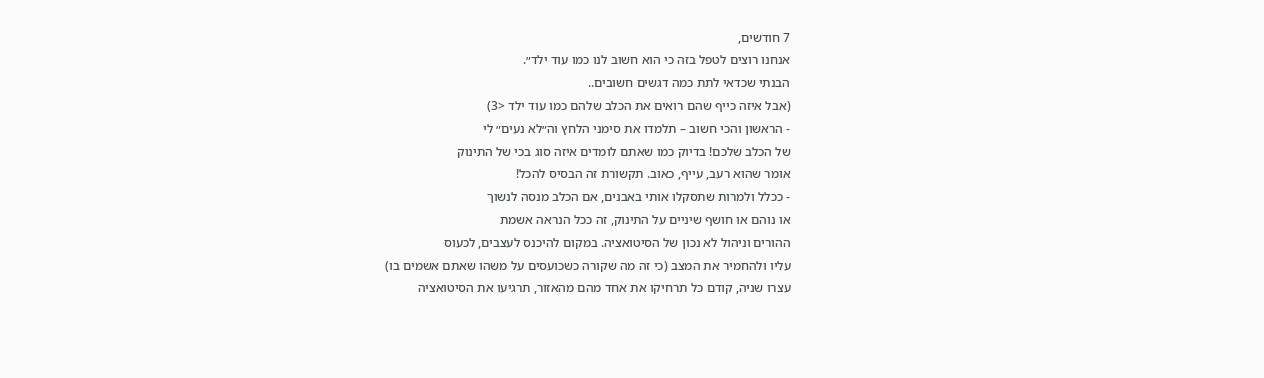7 חודשים,
אנחנו רוצים לטפל בזה כי הוא חשוב לנו כמו עוד ילד״.
הבנתי שכדאי לתת כמה דגשים חשובים..
(אבל איזה כייף שהם רואים את הכלב שלהם כמו עוד ילד <3)
- הראשון והכי חשוב – תלמדו את סימני הלחץ וה״לא נעים״ לי
של הכלב שלכם! בדיוק כמו שאתם לומדים איזה סוג בכי של התינוק
אומר שהוא רעב, עייף, כאוב. תקשורת זה הבסיס להכל!
- ככלל ולמרות שתסקלו אותי באבנים, אם הכלב מנסה לנשוך
או נוהם או חושף שיניים על התינוק, זה ככל הנראה אשמת
ההורים וניהול לא נכון של הסיטואציה. במקום להיכנס לעצבים, לכעוס
עליו ולהחמיר את המצב (כי זה מה שקורה כשכועסים על משהו שאתם אשמים בו)
עצרו שניה, קודם כל תרחיקו את אחד מהם מהאזור, תרגיעו את הסיטואציה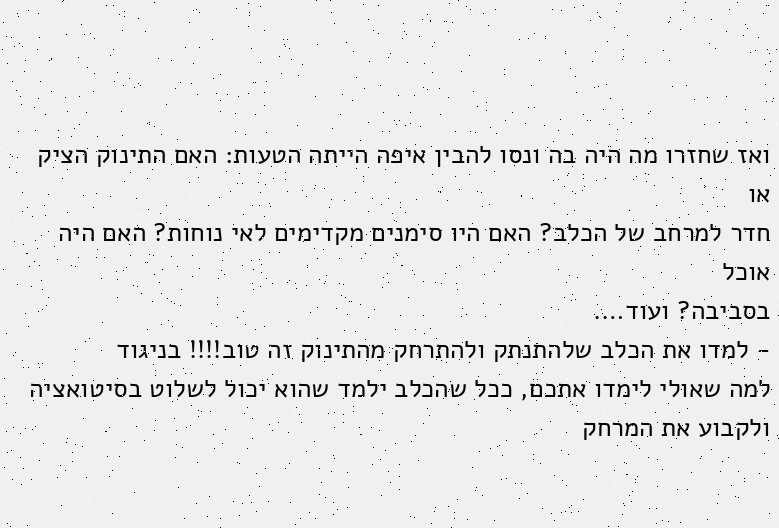ואז שחזרו מה היה בה ונסו להבין איפה הייתה הטעות: האם התינוק הציק או
חדר למרחב של הכלב? האם היו סימנים מקדימים לאי נוחות? האם היה אוכל
בסביבה? ועוד….
- למדו את הכלב שלהתנתק ולהתרחק מהתינוק זה טוב!!!! בניגוד
למה שאולי לימדו אתכם, ככל שהכלב ילמד שהוא יכול לשלוט בסיטואציה
ולקבוע את המרחק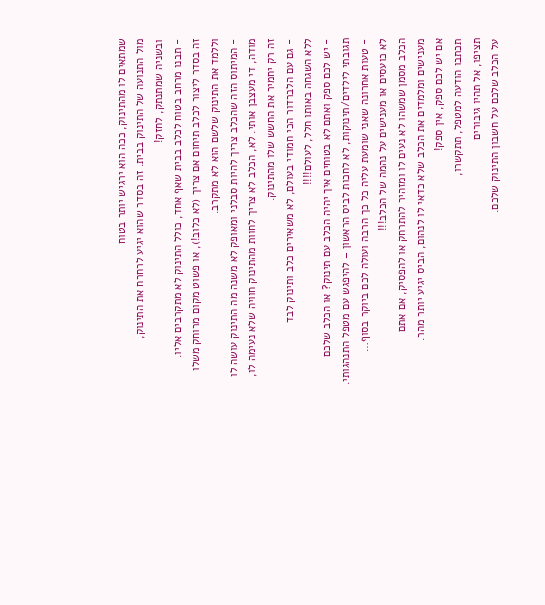שמתאים לו מהתינוק, ככה הוא ירגיש יותר בטוח
מול התנועה של התינוק בבית. זה בסדר שהוא יגיע לרחרח את התינוק,
ובשניה שמתנתק, לחזק!
- תבנו מרחב בטוח לכלב בבית שאף אחד, כולל התינוק לא מתקרבים אליו.
זה בסדר ליצור לכלב תיחום אם צריך (לא כלוב!), או פשוט מקום מרוחק משלו
וללמד את התינוק שלשם הוא לא מתקרב.
- המיתוס הזה שהכלב צריך להיות סבלני ומאופק לא משנה מה התינוק עושה לו
מודה, די מעצבן אותי. לא, הכלב לא צריך לחוות מהתינוק חוויה שלא נעימה לו,
זה רק יחמיר את החשש שלו מהתינוק.
- גם עם הלברדור הכי חמודי בעולם, לא משאירים כלב ותינוק לבד
ללא השגחה באותו חלל, לעולם!!!!
- יש לכם ספק ואתם לא בטוחים איך יהיה הכלב עם תינוק? או הכלב שלכם
תגובתי לילדים/תינוקות, לא לחכות לביס הראשון – להיפגש עם מטפל התנהגותי.
- טעות אחרונה שאני שומעת עליה כל כך הרבה ועולה לכם ביוקר בסוף…
לא כועסים או מענישים על נהמה של הכלב!!!
הכלב מסמן שמשהו לא נעים לו ומזהיר להתרחק או להפסיק, אם אתם
מענישים ומלמדים את הכלב שלא כדאי לו לנהום, הביס יגיע יותר מהר.
אם יש לכם ספק, אין ספק!
תכתבו הודעה למטפל, תתקשרו,
תציפו, אל תהיו גיבורים
על הכלב שלכם על חשבון התינוק שלכם.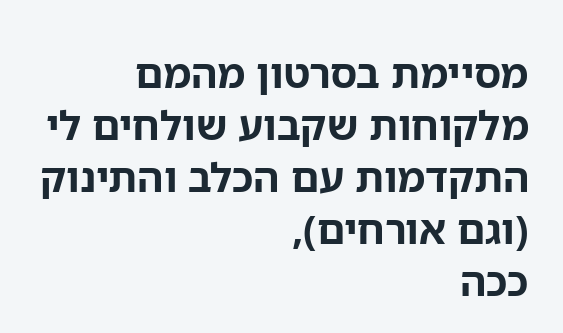מסיימת בסרטון מהמם מלקוחות שקבוע שולחים לי
התקדמות עם הכלב והתינוק (וגם אורחים),
ככה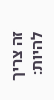זה צריך להיות: